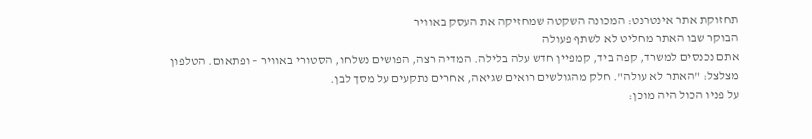תחזוקת אתר אינטרנט: המכונה השקטה שמחזיקה את העסק באוויר
הבוקר שבו האתר מחליט לא לשתף פעולה
אתם נכנסים למשרד, קפה ביד, קמפיין חדש עלה בלילה. המדיה רצה, הפושים נשלחו, הסטורי באוויר – ופתאום. הטלפון מצלצל: "האתר לא עולה". חלק מהגולשים רואים שגיאה, אחרים נתקעים על מסך לבן.
על פניו הכול היה מוכן: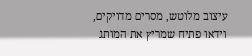עיצוב מלוטש, מסרים מדויקים, וידאו פתיח שמריץ את המותג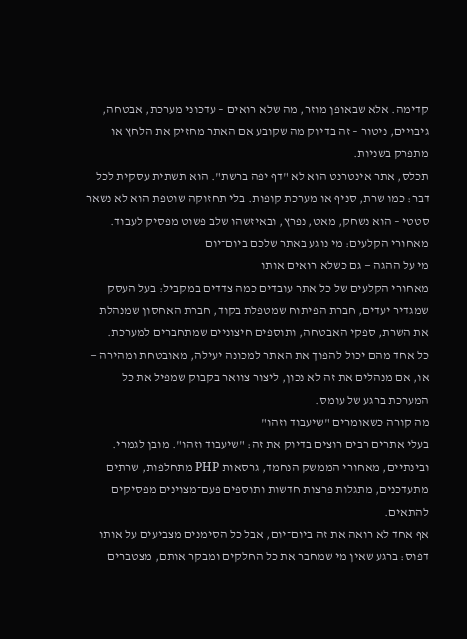קדימה. אלא שבאופן מוזר, מה שלא רואים – עדכוני מערכת, אבטחה, גיבויים, ניטור – זה בדיוק מה שקובע אם האתר מחזיק את הלחץ או מתפרק בשניות.
תכלס, אתר אינטרנט הוא לא "דף יפה ברשת". הוא תשתית עסקית לכל דבר: כמו שרת, סניף או מערכת קופות. בלי תחזוקה שוטפת הוא לא נשאר סטטי – הוא נשחק, מאט, נפרץ, ובאיזשהו שלב פשוט מפסיק לעבוד.
מאחורי הקלעים: מי נוגע באתר שלכם ביום־יום
מי על ההגה — גם כשלא רואים אותו
מאחורי הקלעים של כל אתר עובדים כמה צדדים במקביל: בעל העסק שמגדיר יעדים, חברת הפיתוח שמטפלת בקוד, חברת האחסון שמנהלת את השרת, ספקי האבטחה, ותוספים חיצוניים שמתחברים למערכת.
כל אחד מהם יכול להפוך את האתר למכונה יעילה, מאובטחת ומהירה — או, אם מנהלים את זה לא נכון, ליצור צוואר בקבוק שמפיל את כל המערכת ברגע של עומס.
מה קורה כשאומרים "שיעבוד וזהו"
בעלי אתרים רבים רוצים בדיוק את זה: "שיעבוד וזהו". מובן לגמרי. ובינתיים, מאחורי הממשק הנחמד, גרסאות PHP מתחלפות, שרתים מתעדכנים, מתגלות פרצות חדשות ותוספים פעם־מצוינים מפסיקים להתאים.
אף אחד לא רואה את זה ביום־יום, אבל כל הסימנים מצביעים על אותו דפוס: ברגע שאין מי שמחבר את כל החלקים ומבקר אותם, מצטברים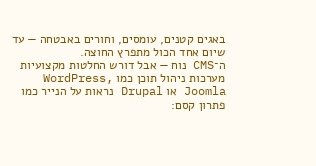באגים קטנים, עומסים, וחורים באבטחה — עד שיום אחד הכול מתפרץ החוצה.
ה־CMS נוח — אבל דורש החלטות מקצועיות
מערכות ניהול תוכן כמו WordPress, Joomla או Drupal נראות על הנייר כמו פתרון קסם: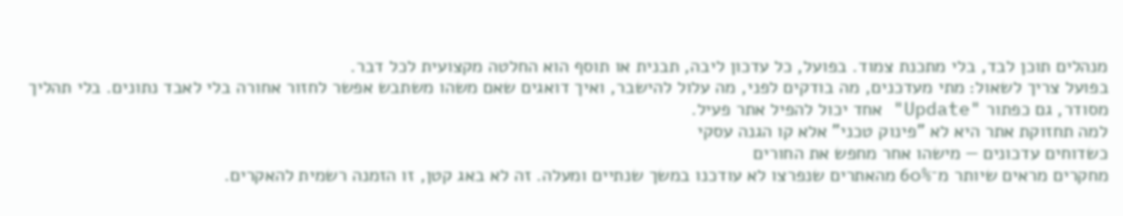מנהלים תוכן לבד, בלי מתכנת צמוד. בפועל, כל עדכון ליבה, תבנית או תוסף הוא החלטה מקצועית לכל דבר.
בפועל צריך לשאול: מתי מעדכנים, מה בודקים לפני, מה עלול להישבר, ואיך דואגים שאם משהו משתבש אפשר לחזור אחורה בלי לאבד נתונים. בלי תהליך מסודר, גם כפתור "Update" אחד יכול להפיל אתר פעיל.
למה תחזוקת אתר היא לא "פינוק טכני" אלא קו הגנה עסקי
כשדוחים עדכונים — מישהו אחר מחפש את החורים
מחקרים מראים שיותר מ־60% מהאתרים שנפרצו לא עודכנו במשך שנתיים ומעלה. זה לא באג קטן, זו הזמנה רשמית להאקרים.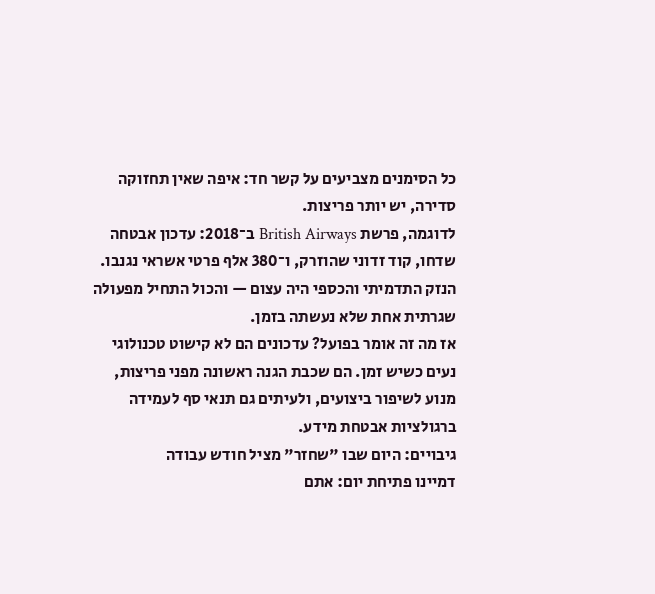כל הסימנים מצביעים על קשר חד: איפה שאין תחזוקה סדירה, יש יותר פריצות.
לדוגמה, פרשת British Airways ב־2018: עדכון אבטחה שדחו, קוד זדוני שהוזרק, ו־380 אלף פרטי אשראי נגנבו. הנזק התדמיתי והכספי היה עצום — והכול התחיל מפעולה שגרתית אחת שלא נעשתה בזמן.
אז מה זה אומר בפועל? עדכונים הם לא קישוט טכנולוגי נעים כשיש זמן. הם שכבת הגנה ראשונה מפני פריצות, מנוע לשיפור ביצועים, ולעיתים גם תנאי סף לעמידה ברגולציות אבטחת מידע.
גיבויים: היום שבו "שחזר" מציל חודש עבודה
דמיינו פתיחת יום: אתם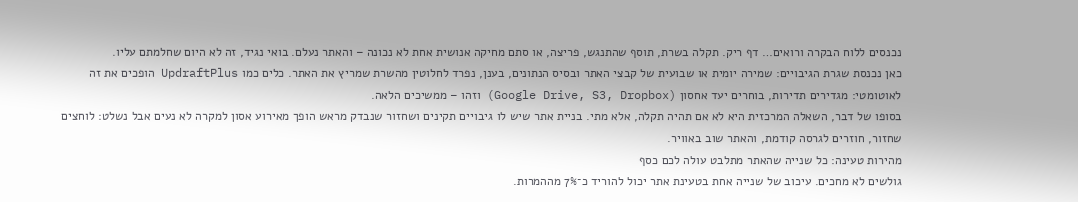נכנסים ללוח הבקרה ורואים… דף ריק. תקלה בשרת, תוסף שהתנגש, פריצה, או סתם מחיקה אנושית אחת לא נכונה – והאתר נעלם. בואי נגיד, זה לא היום שחלמתם עליו.
כאן נכנסת שגרת הגיבויים: שמירה יומית או שבועית של קבצי האתר ובסיס הנתונים, בענן, נפרד לחלוטין מהשרת שמריץ את האתר. כלים כמו UpdraftPlus הופכים את זה לאוטומטי: מגדירים תדירות, בוחרים יעד אחסון (Google Drive, S3, Dropbox) וזהו – ממשיכים הלאה.
בסופו של דבר, השאלה המרכזית היא לא אם תהיה תקלה, אלא מתי. בניית אתר שיש לו גיבויים תקינים ושחזור שנבדק מראש הופך מאירוע אסון למקרה לא נעים אבל נשלט: לוחצים שחזור, חוזרים לגרסה קודמת, והאתר שוב באוויר.
מהירות טעינה: כל שנייה שהאתר מתלבט עולה לכם כסף
גולשים לא מחכים. עיכוב של שנייה אחת בטעינת אתר יכול להוריד כ־7% מההמרות.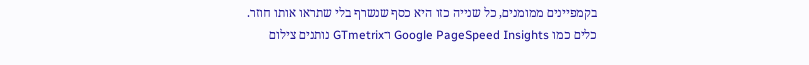בקמפיינים ממומנים, כל שנייה כזו היא כסף שנשרף בלי שתראו אותו חוזר.
כלים כמו Google PageSpeed Insights ו־GTmetrix נותנים צילום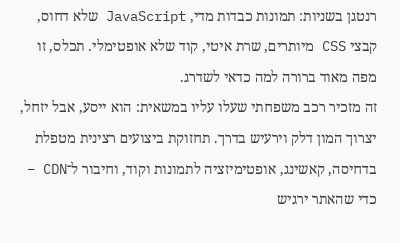רנטגן בשניות: תמונות כבדות מדי, JavaScript שלא דחוס, קבצי CSS מיותרים, שרת איטי, קוד שלא אופטימלי. תכלס, זו מפה מאוד ברורה למה כדאי לשדרג.
זה מזכיר רכב משפחתי שעלו עליו במשאית: הוא ייסע, אבל יזחל, יצרוך המון דלק וירעיש בדרך. תחזוקת ביצועים רצינית מטפלת בדחיסה, קאשינג, אופטימיזציה לתמונות וקוד, וחיבור ל־CDN – כדי שהאתר ירגיש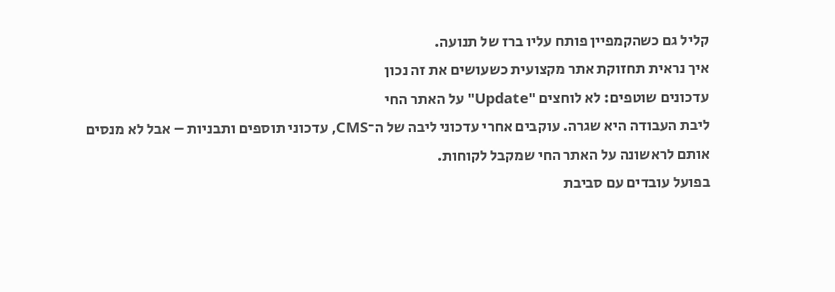קליל גם כשהקמפיין פותח עליו ברז של תנועה.
איך נראית תחזוקת אתר מקצועית כשעושים את זה נכון
עדכונים שוטפים: לא לוחצים "Update" על האתר החי
ליבת העבודה היא שגרה. עוקבים אחרי עדכוני ליבה של ה־CMS, עדכוני תוספים ותבניות – אבל לא מנסים אותם לראשונה על האתר החי שמקבל לקוחות.
בפועל עובדים עם סביבת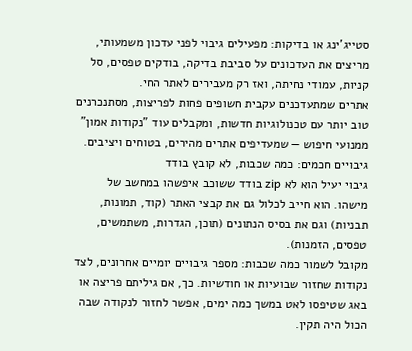סטייג'ינג או בדיקות: מפעילים גיבוי לפני עדכון משמעותי, מריצים את העדכונים על סביבת בדיקה, בודקים טפסים, סל קניות, עמודי נחיתה, ואז רק מעבירים לאתר החי.
אתרים שמתעדכנים עקבית חשופים פחות לפריצות, מסתנכרנים טוב יותר עם טכנולוגיות חדשות, ומקבלים עוד "נקודות אמון" ממנועי חיפוש — שמעדיפים אתרים מהירים, בטוחים ויציבים.
גיבויים חכמים: כמה שכבות, לא קובץ בודד
גיבוי יעיל הוא לא zip בודד ששוכב איפשהו במחשב של מישהו. הוא חייב לכלול גם את קבצי האתר (קוד, תמונות, תבניות) וגם את בסיס הנתונים (תוכן, הגדרות, משתמשים, טפסים, הזמנות).
מקובל לשמור כמה שכבות: מספר גיבויים יומיים אחרונים, לצד נקודות שחזור שבועיות או חודשיות. כך, אם גיליתם פריצה או באג שטיפסו לאט במשך כמה ימים, אפשר לחזור לנקודה שבה הכול היה תקין.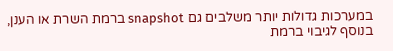במערכות גדולות יותר משלבים גם snapshot ברמת השרת או הענן, בנוסף לגיבוי ברמת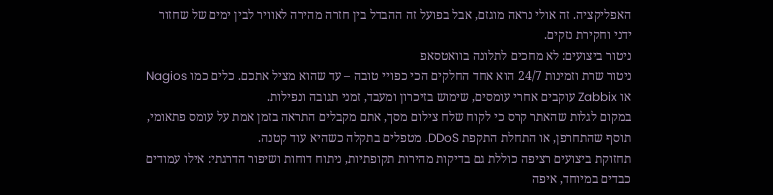האפליקציה. זה אולי נראה מוגזם, אבל בפועל זה ההבדל בין חזרה מהירה לאוויר לבין ימים של שחזור ידני וחקירת נזקים.
ניטור ביצועים: לא מחכים לתלונה בוואטסאפ
ניטור שרת וזמינות 24/7 הוא אחד החלקים הכי כפויי טובה – עד שהוא מציל אתכם. כלים כמו Nagios או Zabbix עוקבים אחרי עומסים, שימוש בזיכרון ומעבד, זמני תגובה ונפילות.
במקום לגלות שהאתר קרס כי לקוח שלח צילום מסך, אתם מקבלים התראה בזמן אמת על עומס פתאומי, תוסף שהתחרפן, או התחלת התקפת DDoS. מטפלים בתקלה כשהיא עוד קטנה.
תחזוקת ביצועים רציפה כוללת גם בדיקות מהירות תקופתיות, ניתוח דוחות ושיפור הדרגתי: אילו עמודים כבדים במיוחד, איפה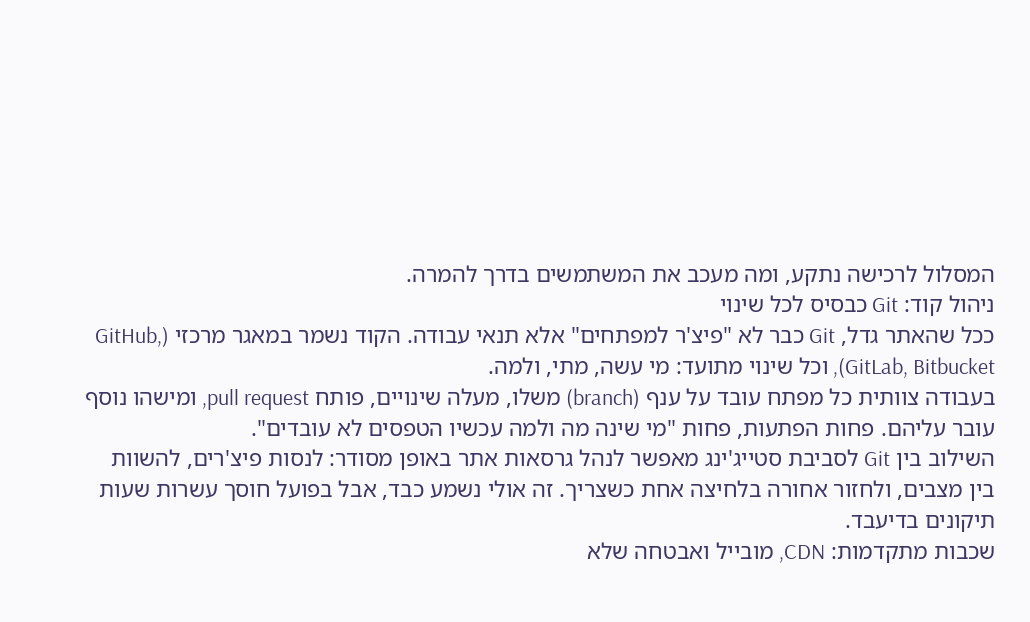המסלול לרכישה נתקע, ומה מעכב את המשתמשים בדרך להמרה.
ניהול קוד: Git כבסיס לכל שינוי
ככל שהאתר גדל, Git כבר לא "פיצ'ר למפתחים" אלא תנאי עבודה. הקוד נשמר במאגר מרכזי (GitHub, GitLab, Bitbucket), וכל שינוי מתועד: מי עשה, מתי, ולמה.
בעבודה צוותית כל מפתח עובד על ענף (branch) משלו, מעלה שינויים, פותח pull request, ומישהו נוסף עובר עליהם. פחות הפתעות, פחות "מי שינה מה ולמה עכשיו הטפסים לא עובדים".
השילוב בין Git לסביבת סטייג'ינג מאפשר לנהל גרסאות אתר באופן מסודר: לנסות פיצ'רים, להשוות בין מצבים, ולחזור אחורה בלחיצה אחת כשצריך. זה אולי נשמע כבד, אבל בפועל חוסך עשרות שעות תיקונים בדיעבד.
שכבות מתקדמות: CDN, מובייל ואבטחה שלא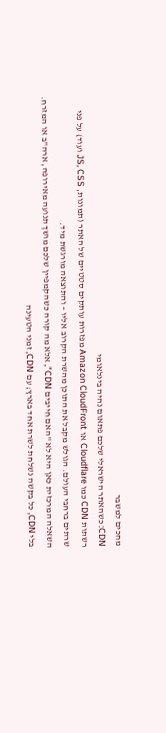מחכים למשבר
CDN: כשהאתר הישראלי שלכם פתאום נהיה בינלאומי
רשתות CDN כמו Cloudflare או Amazon CloudFront מפזרות עותקים סטטיים של האתר (תמונות, JS, CSS ועוד) על פני שרתים ברחבי העולם. הגולש מקבל את התוכן מהשרת הקרוב אליו – והתוצאה מורגשת מיד.
השאלה המרכזית כאן היא לא "האם חייבים CDN", אלא מה קורה כשהקמפיין שלכם מושך תנועה מאירופה, ארה"ב או המזרח. בלי CDN, כל בקשה נשלחת לשרת אחד בארץ; עם CDN, זמני הטעינה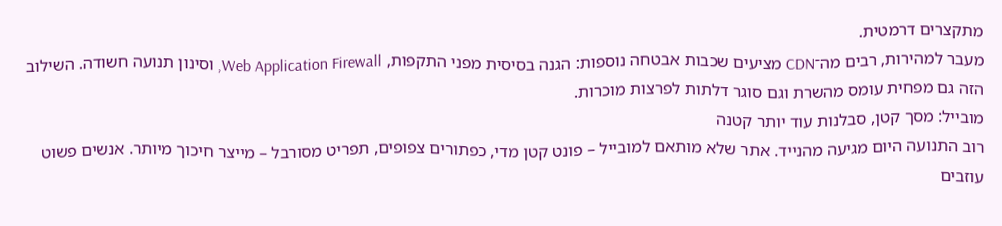מתקצרים דרמטית.
מעבר למהירות, רבים מה־CDN מציעים שכבות אבטחה נוספות: הגנה בסיסית מפני התקפות, Web Application Firewall, וסינון תנועה חשודה. השילוב הזה גם מפחית עומס מהשרת וגם סוגר דלתות לפרצות מוכרות.
מובייל: מסך קטן, סבלנות עוד יותר קטנה
רוב התנועה היום מגיעה מהנייד. אתר שלא מותאם למובייל – פונט קטן מדי, כפתורים צפופים, תפריט מסורבל – מייצר חיכוך מיותר. אנשים פשוט עוזבים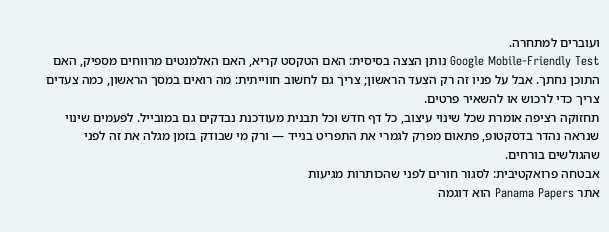ועוברים למתחרה.
Google Mobile-Friendly Test נותן הצצה בסיסית: האם הטקסט קריא, האם האלמנטים מרווחים מספיק, האם התוכן נחתך. אבל על פניו זה רק הצעד הראשון; צריך גם לחשוב חווייתית: מה רואים במסך הראשון, כמה צעדים צריך כדי לרכוש או להשאיר פרטים.
תחזוקה רציפה אומרת שכל שינוי עיצוב, כל דף חדש וכל תבנית מעודכנת נבדקים גם במובייל. לפעמים שינוי שנראה נהדר בדסקטופ, פתאום מפרק לגמרי את התפריט בנייד — ורק מי שבודק בזמן מגלה את זה לפני שהגולשים בורחים.
אבטחה פרואקטיבית: לסגור חורים לפני שהכותרות מגיעות
אתר Panama Papers הוא דוגמה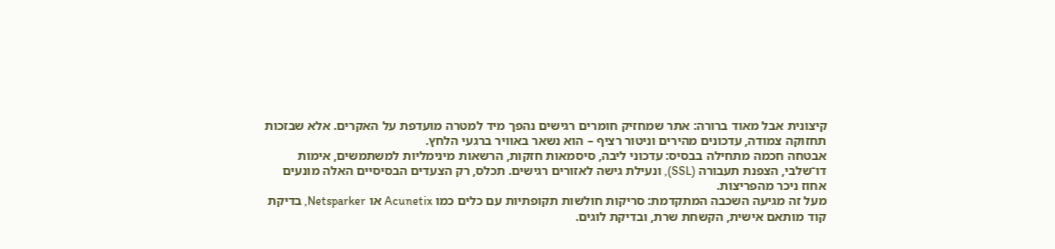קיצונית אבל מאוד ברורה: אתר שמחזיק חומרים רגישים נהפך מיד למטרה מועדפת על האקרים. אלא שבזכות תחזוקה צמודה, עדכונים מהירים וניטור רציף – הוא נשאר באוויר ברגעי הלחץ.
אבטחה חכמה מתחילה בבסיס: עדכוני ליבה, סיסמאות חזקות, הרשאות מינימליות למשתמשים, אימות דו־שלבי, הצפנת תעבורה (SSL), ונעילת גישה לאזורים רגישים. תכלס, רק הצעדים הבסיסיים האלה מונעים אחוז ניכר מהפריצות.
מעל זה מגיעה השכבה המתקדמת: סריקות חולשות תקופתיות עם כלים כמו Acunetix או Netsparker, בדיקת קוד מותאם אישית, הקשחת שרת, ובדיקת לוגים.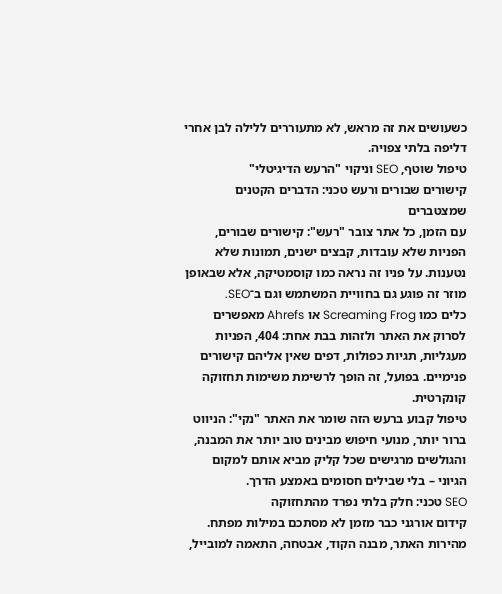כשעושים את זה מראש, לא מתעוררים ללילה לבן אחרי דליפה בלתי צפויה.
טיפול שוטף, SEO וניקוי "הרעש הדיגיטלי"
קישורים שבורים ורעש טכני: הדברים הקטנים שמצטברים
עם הזמן, כל אתר צובר "רעש": קישורים שבורים, הפניות שלא עובדות, קבצים ישנים, תמונות שלא נטענות. על פניו זה נראה כמו קוסמטיקה, אלא שבאופן מוזר זה פוגע גם בחוויית המשתמש וגם ב־SEO.
כלים כמו Screaming Frog או Ahrefs מאפשרים לסרוק את האתר ולזהות בבת אחת: 404, הפניות מעגליות, תגיות כפולות, דפים שאין אליהם קישורים פנימיים. בפועל, זה הופך לרשימת משימות תחזוקה קונקרטית.
טיפול קבוע ברעש הזה שומר את האתר "נקי": הניווט ברור יותר, מנועי חיפוש מבינים טוב יותר את המבנה, והגולשים מרגישים שכל קליק מביא אותם למקום הגיוני – בלי שבילים חסומים באמצע הדרך.
SEO טכני: חלק בלתי נפרד מהתחזוקה
קידום אורגני כבר מזמן לא מסתכם במילות מפתח. מהירות האתר, מבנה הקוד, אבטחה, התאמה למובייל,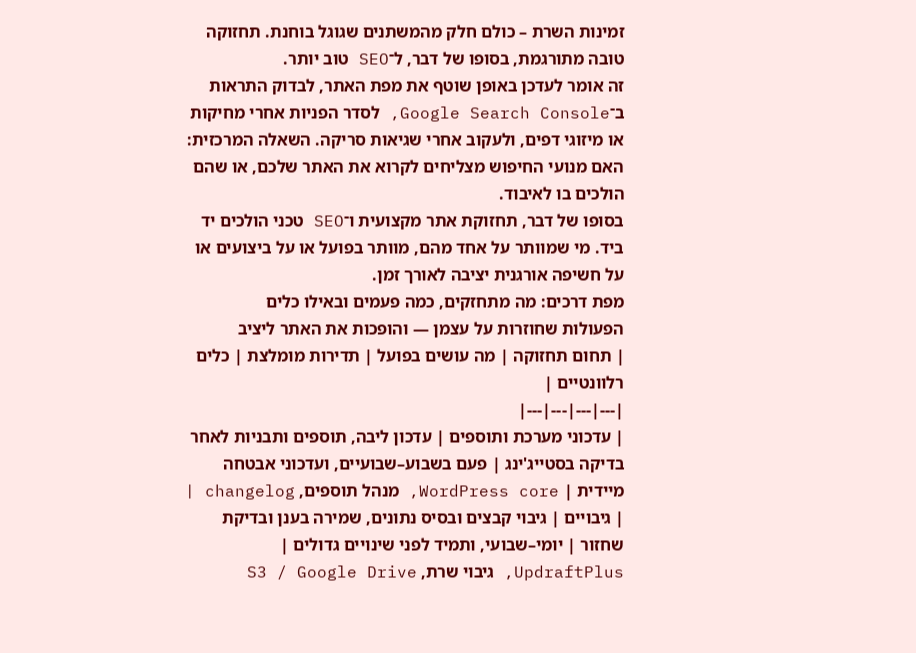זמינות השרת – כולם חלק מהמשתנים שגוגל בוחנת. תחזוקה טובה מתורגמת, בסופו של דבר, ל־SEO טוב יותר.
זה אומר לעדכן באופן שוטף את מפת האתר, לבדוק התראות ב־Google Search Console, לסדר הפניות אחרי מחיקות או מיזוגי דפים, ולעקוב אחרי שגיאות סריקה. השאלה המרכזית: האם מנועי החיפוש מצליחים לקרוא את האתר שלכם, או שהם הולכים בו לאיבוד.
בסופו של דבר, תחזוקת אתר מקצועית ו־SEO טכני הולכים יד ביד. מי שמוותר על אחד מהם, מוותר בפועל או על ביצועים או על חשיפה אורגנית יציבה לאורך זמן.
מפת דרכים: מה מתחזקים, כמה פעמים ובאילו כלים
הפעולות שחוזרות על עצמן — והופכות את האתר ליציב
| תחום תחזוקה | מה עושים בפועל | תדירות מומלצת | כלים רלוונטיים |
|---|---|---|---|
| עדכוני מערכת ותוספים | עדכון ליבה, תוספים ותבניות לאחר בדיקה בסטייג'ינג | פעם בשבוע–שבועיים, ועדכוני אבטחה מיידית | WordPress core, מנהל תוספים, changelog |
| גיבויים | גיבוי קבצים ובסיס נתונים, שמירה בענן ובדיקת שחזור | יומי–שבועי, ותמיד לפני שינויים גדולים | UpdraftPlus, גיבוי שרת, S3 / Google Drive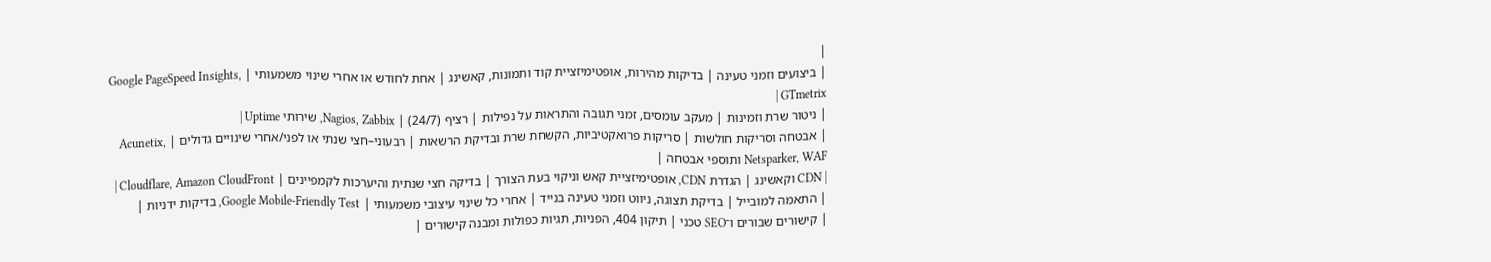|
| ביצועים וזמני טעינה | בדיקות מהירות, אופטימיזציית קוד ותמונות, קאשינג | אחת לחודש או אחרי שינוי משמעותי | Google PageSpeed Insights, GTmetrix |
| ניטור שרת וזמינות | מעקב עומסים, זמני תגובה והתראות על נפילות | רציף (24/7) | Nagios, Zabbix, שירותי Uptime |
| אבטחה וסריקות חולשות | סריקות פרואקטיביות, הקשחת שרת ובדיקת הרשאות | רבעוני–חצי שנתי או לפני/אחרי שינויים גדולים | Acunetix, Netsparker, WAF ותוספי אבטחה |
| CDN וקאשינג | הגדרת CDN, אופטימיזציית קאש וניקוי בעת הצורך | בדיקה חצי שנתית והיערכות לקמפיינים | Cloudflare, Amazon CloudFront |
| התאמה למובייל | בדיקת תצוגה, ניווט וזמני טעינה בנייד | אחרי כל שינוי עיצובי משמעותי | Google Mobile-Friendly Test, בדיקות ידניות |
| קישורים שבורים ו־SEO טכני | תיקון 404, הפניות, תגיות כפולות ומבנה קישורים |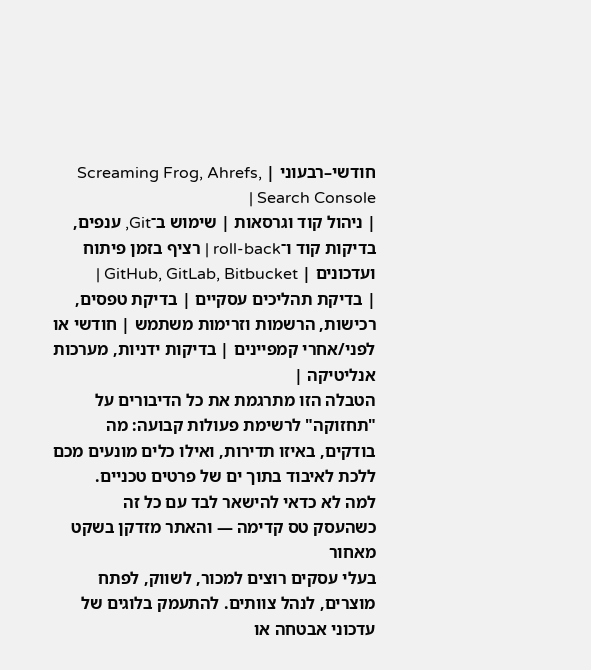חודשי–רבעוני | Screaming Frog, Ahrefs, Search Console |
| ניהול קוד וגרסאות | שימוש ב־Git, ענפים, בדיקות קוד ו־roll-back | רציף בזמן פיתוח ועדכונים | GitHub, GitLab, Bitbucket |
| בדיקת תהליכים עסקיים | בדיקת טפסים, רכישות, הרשמות וזרימות משתמש | חודשי או לפני/אחרי קמפיינים | בדיקות ידניות, מערכות אנליטיקה |
הטבלה הזו מתרגמת את כל הדיבורים על "תחזוקה" לרשימת פעולות קבועה: מה בודקים, באיזו תדירות, ואילו כלים מונעים מכם ללכת לאיבוד בתוך ים של פרטים טכניים.
למה לא כדאי להישאר לבד עם כל זה
כשהעסק טס קדימה — והאתר מזדקן בשקט מאחור
בעלי עסקים רוצים למכור, לשווק, לפתח מוצרים, לנהל צוותים. להתעמק בלוגים של עדכוני אבטחה או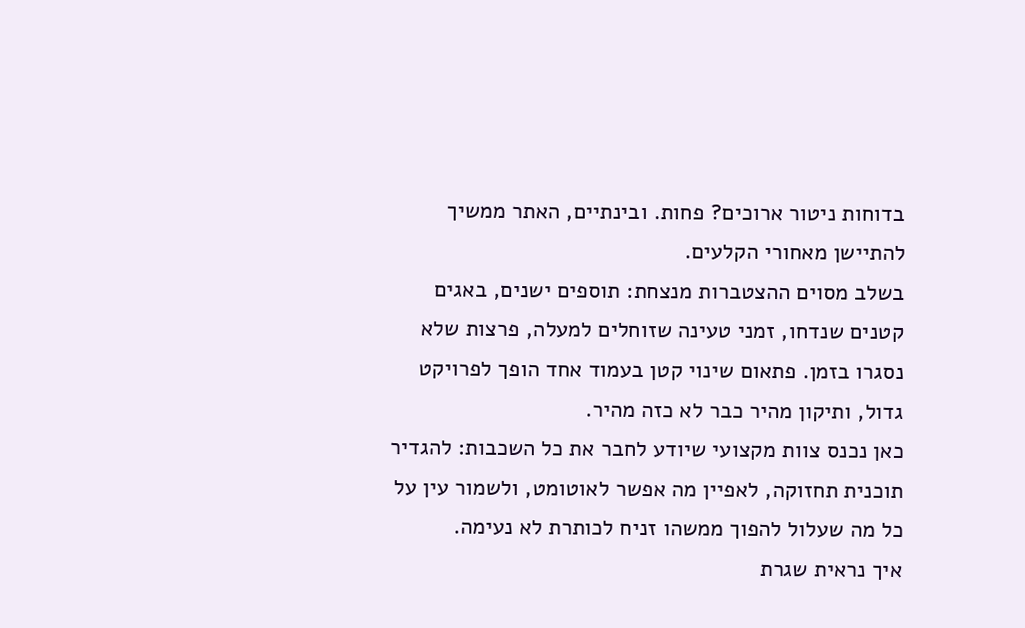בדוחות ניטור ארוכים? פחות. ובינתיים, האתר ממשיך להתיישן מאחורי הקלעים.
בשלב מסוים ההצטברות מנצחת: תוספים ישנים, באגים קטנים שנדחו, זמני טעינה שזוחלים למעלה, פרצות שלא נסגרו בזמן. פתאום שינוי קטן בעמוד אחד הופך לפרויקט גדול, ותיקון מהיר כבר לא כזה מהיר.
כאן נכנס צוות מקצועי שיודע לחבר את כל השכבות: להגדיר תוכנית תחזוקה, לאפיין מה אפשר לאוטומט, ולשמור עין על כל מה שעלול להפוך ממשהו זניח לכותרת לא נעימה.
איך נראית שגרת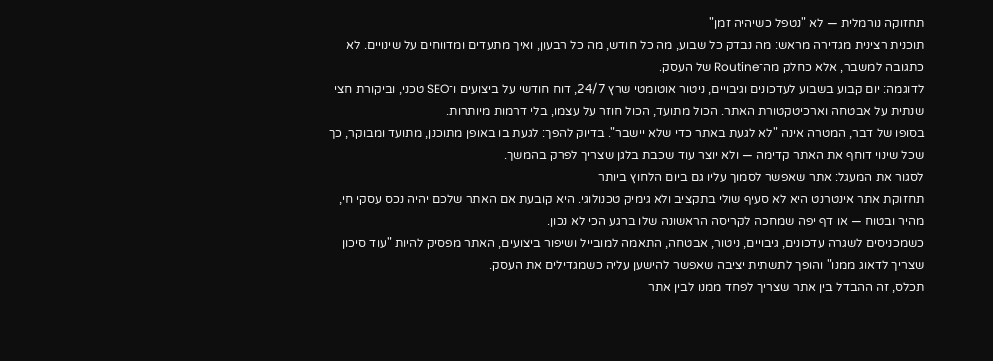תחזוקה נורמלית — לא "נטפל כשיהיה זמן"
תוכנית רצינית מגדירה מראש: מה נבדק כל שבוע, מה כל חודש, מה כל רבעון, ואיך מתעדים ומדווחים על שינויים. לא כתגובה למשבר, אלא כחלק מה־Routine של העסק.
לדוגמה: יום קבוע בשבוע לעדכונים וגיבויים, ניטור אוטומטי שרץ 24/7, דוח חודשי על ביצועים ו־SEO טכני, וביקורת חצי שנתית על אבטחה וארכיטקטורת האתר. הכול מתועד, הכול חוזר על עצמו, בלי דרמות מיותרות.
בסופו של דבר, המטרה אינה "לא לגעת באתר כדי שלא יישבר". בדיוק להפך: לגעת בו באופן מתוכנן, מתועד ומבוקר, כך שכל שינוי דוחף את האתר קדימה — ולא יוצר עוד שכבת בלגן שצריך לפרק בהמשך.
לסגור את המעגל: אתר שאפשר לסמוך עליו גם ביום הלחוץ ביותר
תחזוקת אתר אינטרנט היא לא סעיף שולי בתקציב ולא גימיק טכנולוגי. היא קובעת אם האתר שלכם יהיה נכס עסקי חי, מהיר ובטוח — או דף יפה שמחכה לקריסה הראשונה שלו ברגע הכי לא נכון.
כשמכניסים לשגרה עדכונים, גיבויים, ניטור, אבטחה, התאמה למובייל ושיפור ביצועים, האתר מפסיק להיות "עוד סיכון שצריך לדאוג ממנו" והופך לתשתית יציבה שאפשר להישען עליה כשמגדילים את העסק.
תכלס, זה ההבדל בין אתר שצריך לפחד ממנו לבין אתר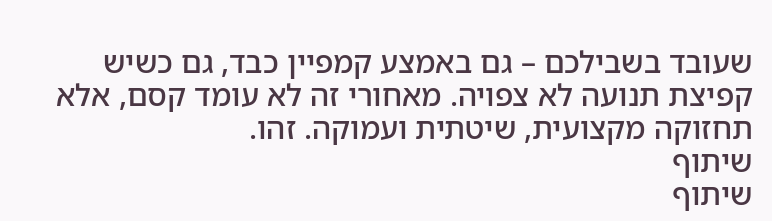שעובד בשבילכם – גם באמצע קמפיין כבד, גם כשיש קפיצת תנועה לא צפויה. מאחורי זה לא עומד קסם, אלא תחזוקה מקצועית, שיטתית ועמוקה. זהו.
שיתוף
שיתוף